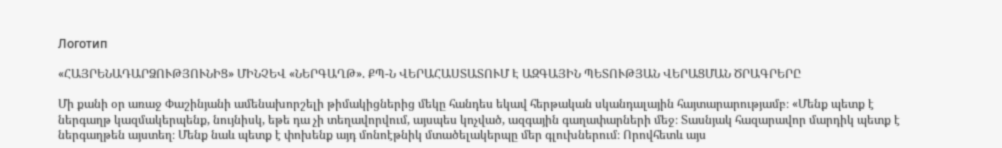Логотип

«ՀԱՅՐԵՆԱԴԱՐՁՈՒԹՅՈՒՆԻՑ» ՄԻՆՉԵՎ «ՆԵՐԳԱՂԹ». ՔՊ-Ն ՎԵՐԱՀԱՍՏԱՏՈՒՄ Է ԱԶԳԱՅԻՆ ՊԵՏՈՒԹՅԱՆ ՎԵՐԱՑՄԱՆ ԾՐԱԳՐԵՐԸ

Մի քանի օր առաջ Փաշինյանի ամենախորշելի թիմակիցներից մեկը հանդես եկավ հերթական սկանդալային հայտարարությամբ։ «Մենք պետք է ներգաղթ կազմակերպենք, նույնիսկ, եթե դա չի տեղավորվում, այսպես կոչված, ազգային գաղափարների մեջ։ Տասնյակ հազարավոր մարդիկ պետք է ներգաղթեն այստեղ։ Մենք նաև պետք է փոխենք այդ մոնոէթնիկ մտածելակերպը մեր գլուխներում։ Որովհետև այս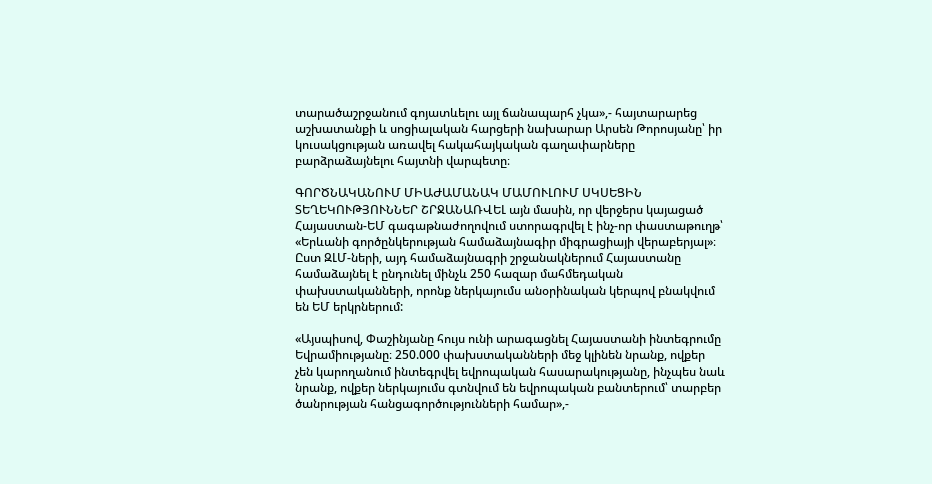տարածաշրջանում գոյատևելու այլ ճանապարհ չկա»,- հայտարարեց աշխատանքի և սոցիալական հարցերի նախարար Արսեն Թորոսյանը՝ իր կուսակցության առավել հակահայկական գաղափարները բարձրաձայնելու հայտնի վարպետը։

ԳՈՐԾՆԱԿԱՆՈՒՄ ՄԻԱԺԱՄԱՆԱԿ ՄԱՄՈՒԼՈՒՄ ՍԿՍԵՑԻՆ ՏԵՂԵԿՈՒԹՅՈՒՆՆԵՐ ՇՐՋԱՆԱՌՎԵԼ այն մասին, որ վերջերս կայացած Հայաստան-ԵՄ գագաթնաժողովում ստորագրվել է ինչ-որ փաստաթուղթ՝ «Երևանի գործընկերության համաձայնագիր միգրացիայի վերաբերյալ»։ Ըստ ԶԼՄ-ների, այդ համաձայնագրի շրջանակներում Հայաստանը համաձայնել է ընդունել մինչև 250 հազար մահմեդական փախստականների, որոնք ներկայումս անօրինական կերպով բնակվում են ԵՄ երկրներում:

«Այսպիսով, Փաշինյանը հույս ունի արագացնել Հայաստանի ինտեգրումը Եվրամիությանը։ 250.000 փախստականների մեջ կլինեն նրանք, ովքեր չեն կարողանում ինտեգրվել եվրոպական հասարակությանը, ինչպես նաև նրանք, ովքեր ներկայումս գտնվում են եվրոպական բանտերում՝ տարբեր ծանրության հանցագործությունների համար»,-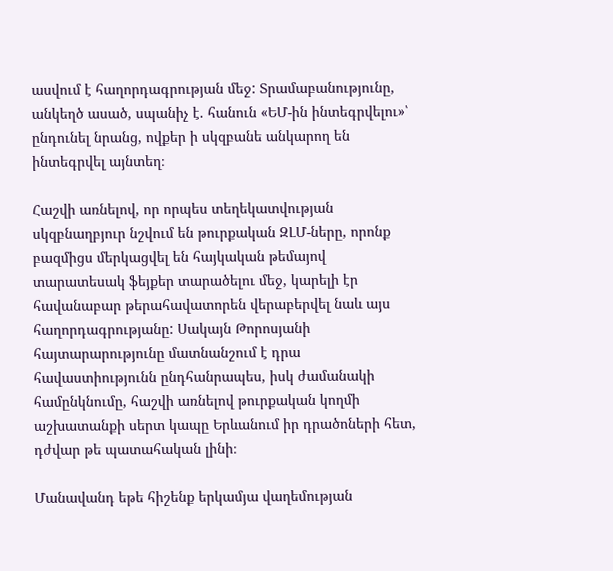ասվում է հաղորդագրության մեջ: Տրամաբանությունը, անկեղծ ասած, սպանիչ է. հանուն «ԵՄ-ին ինտեգրվելու»՝ ընդունել նրանց, ովքեր ի սկզբանե անկարող են ինտեգրվել այնտեղ։

Հաշվի առնելով, որ որպես տեղեկատվության սկզբնաղբյուր նշվում են թուրքական ԶԼՄ-ները, որոնք բազմիցս մերկացվել են հայկական թեմայով տարատեսակ ֆեյքեր տարածելու մեջ, կարելի էր հավանաբար թերահավատորեն վերաբերվել նաև այս հաղորդագրությանը: Սակայն Թորոսյանի հայտարարությունը մատնանշում է դրա հավաստիությունն ընդհանրապես, իսկ ժամանակի համընկնումը, հաշվի առնելով թուրքական կողմի աշխատանքի սերտ կապը Երևանում իր դրածոների հետ, դժվար թե պատահական լինի։

Մանավանդ եթե հիշենք երկամյա վաղեմության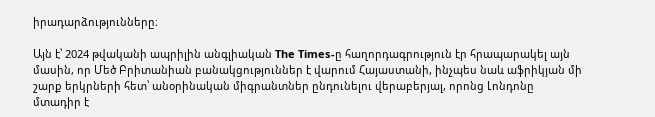իրադարձությունները։

Այն է՝ 2024 թվականի ապրիլին անգլիական The Times-ը հաղորդագրություն էր հրապարակել այն մասին, որ Մեծ Բրիտանիան բանակցություններ է վարում Հայաստանի, ինչպես նաև աֆրիկյան մի շարք երկրների հետ՝ անօրինական միգրանտներ ընդունելու վերաբերյալ, որոնց Լոնդոնը մտադիր է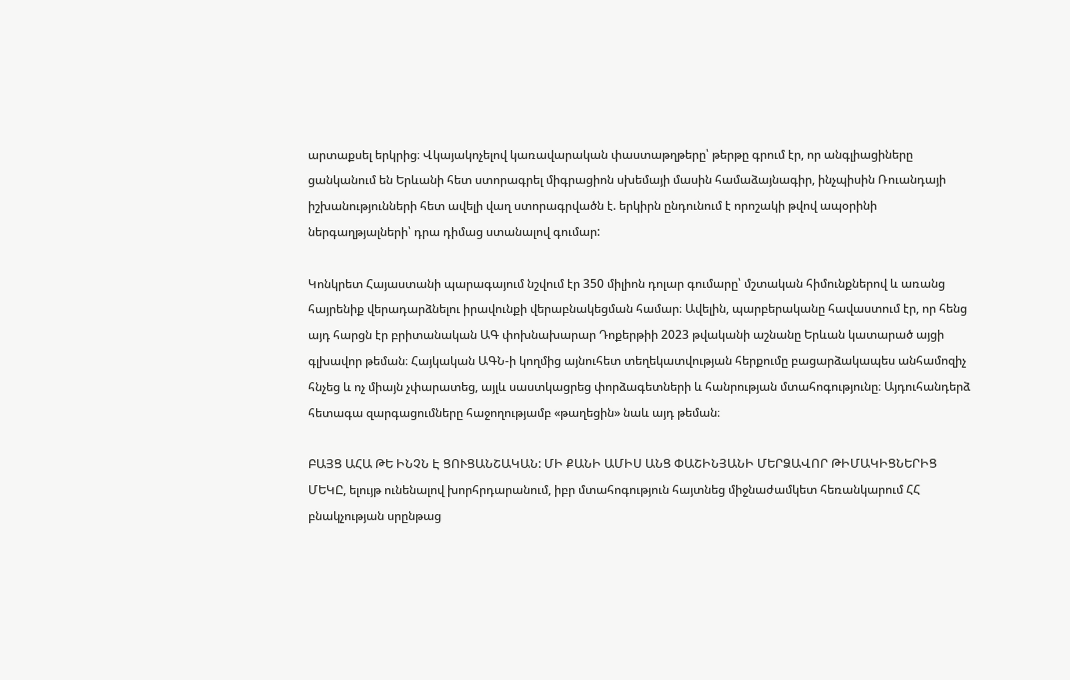արտաքսել երկրից։ Վկայակոչելով կառավարական փաստաթղթերը՝ թերթը գրում էր, որ անգլիացիները ցանկանում են Երևանի հետ ստորագրել միգրացիոն սխեմայի մասին համաձայնագիր, ինչպիսին Ռուանդայի իշխանությունների հետ ավելի վաղ ստորագրվածն է. երկիրն ընդունում է որոշակի թվով ապօրինի ներգաղթյալների՝ դրա դիմաց ստանալով գումար:

Կոնկրետ Հայաստանի պարագայում նշվում էր 350 միլիոն դոլար գումարը՝ մշտական հիմունքներով և առանց հայրենիք վերադարձնելու իրավունքի վերաբնակեցման համար։ Ավելին, պարբերականը հավաստում էր, որ հենց այդ հարցն էր բրիտանական ԱԳ փոխնախարար Դոքերթիի 2023 թվականի աշնանը Երևան կատարած այցի գլխավոր թեման։ Հայկական ԱԳՆ-ի կողմից այնուհետ տեղեկատվության հերքումը բացարձակապես անհամոզիչ հնչեց և ոչ միայն չփարատեց, այլև սաստկացրեց փորձագետների և հանրության մտահոգությունը։ Այդուհանդերձ հետագա զարգացումները հաջողությամբ «թաղեցին» նաև այդ թեման։

ԲԱՅՑ ԱՀԱ ԹԵ ԻՆՉՆ Է ՑՈՒՑԱՆՇԱԿԱՆ: ՄԻ ՔԱՆԻ ԱՄԻՍ ԱՆՑ ՓԱՇԻՆՅԱՆԻ ՄԵՐՁԱՎՈՐ ԹԻՄԱԿԻՑՆԵՐԻՑ ՄԵԿԸ, ելույթ ունենալով խորհրդարանում, իբր մտահոգություն հայտնեց միջնաժամկետ հեռանկարում ՀՀ բնակչության սրընթաց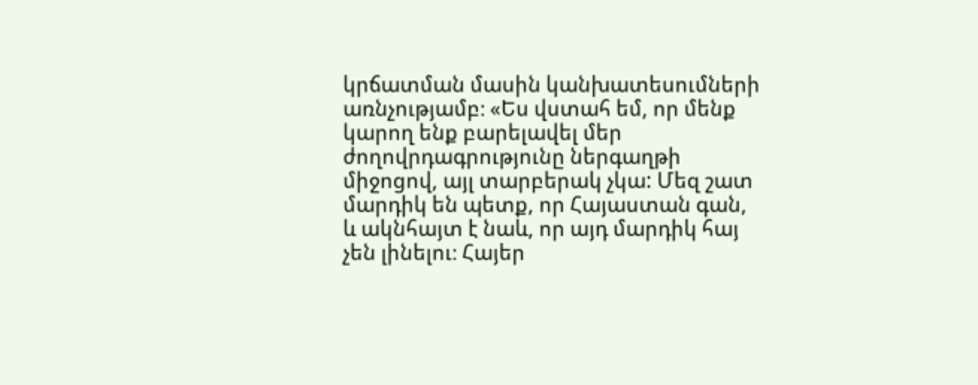կրճատման մասին կանխատեսումների առնչությամբ։ «Ես վստահ եմ, որ մենք կարող ենք բարելավել մեր ժողովրդագրությունը ներգաղթի միջոցով, այլ տարբերակ չկա: Մեզ շատ մարդիկ են պետք, որ Հայաստան գան, և ակնհայտ է նաև, որ այդ մարդիկ հայ չեն լինելու։ Հայեր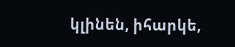կլինեն, իհարկե,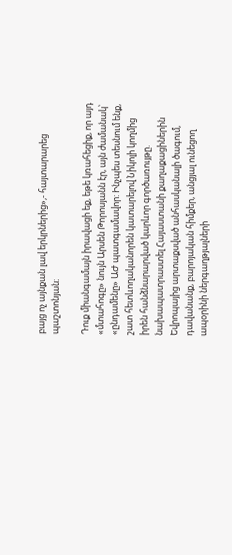բայց ոչ այնքան լավ երկրներից»,- հայտարարեց պաշտոնյան։

Դուք միանգամայն իրավացի եք, եթե կռահեցիք, որ այդ «մտահոգը» նույն Արսեն Թորոսյանն էր, այն ժամանակ՝ «ընդամենը» ԱԺ պատգամավոր: Ինչպես տեսնում ենք, շատ հետևողականորեն կատարելով Նիկոլի կողմից իրեն հանձնարարված կարևոր գործառույթը. նախապատրաստել Հայաստանի քաղաքացիներին Եվրոպայից արտաքսված անհասկանալի ծագում, դավանանք, բարոյական հիմքեր, անցյալ ունեցող ապօրինի ներգաղթյալների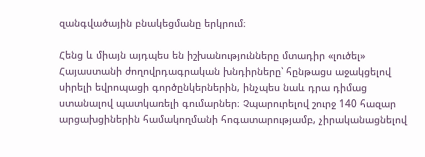զանգվածային բնակեցմանը երկրում։

Հենց և միայն այդպես են իշխանությունները մտադիր «լուծել» Հայաստանի ժողովրդագրական խնդիրները՝ հընթացս աջակցելով սիրելի եվրոպացի գործընկերներին, ինչպես նաև դրա դիմաց ստանալով պատկառելի գումարներ։ Չպարուրելով շուրջ 140 հազար արցախցիներին համակողմանի հոգատարությամբ, չիրականացնելով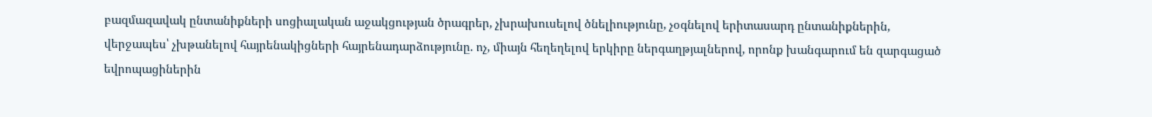բազմազավակ ընտանիքների սոցիալական աջակցության ծրագրեր, չխրախուսելով ծնելիությունը, չօգնելով երիտասարդ ընտանիքներին, վերջապես՝ չխթանելով հայրենակիցների հայրենադարձությունը. ոչ, միայն հեղեղելով երկիրը ներգաղթյալներով, որոնք խանգարում են զարգացած եվրոպացիներին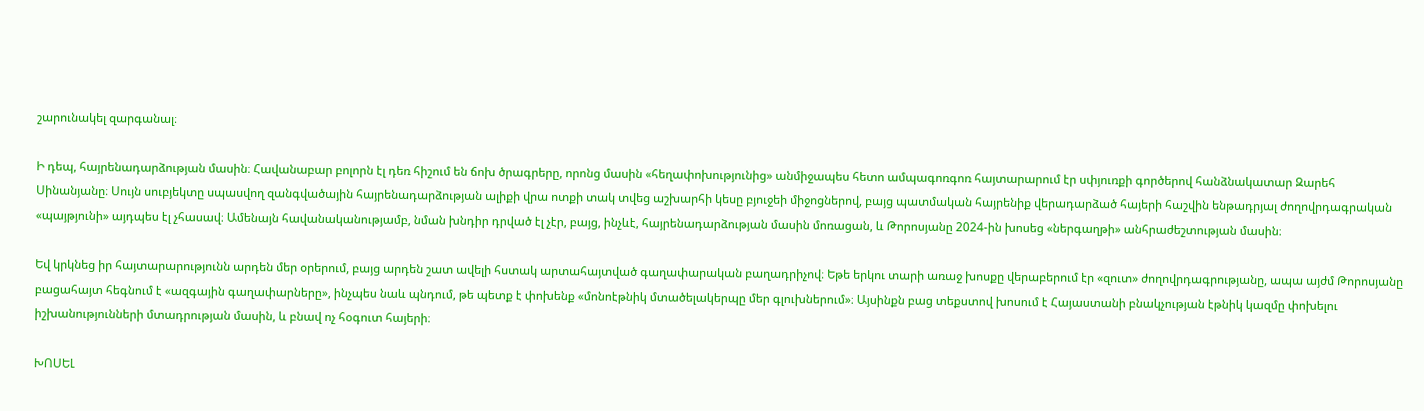շարունակել զարգանալ։

Ի դեպ, հայրենադարձության մասին։ Հավանաբար բոլորն էլ դեռ հիշում են ճոխ ծրագրերը, որոնց մասին «հեղափոխությունից» անմիջապես հետո ամպագոռգոռ հայտարարում էր սփյուռքի գործերով հանձնակատար Զարեհ Սինանյանը։ Սույն սուբյեկտը սպասվող զանգվածային հայրենադարձության ալիքի վրա ոտքի տակ տվեց աշխարհի կեսը բյուջեի միջոցներով, բայց պատմական հայրենիք վերադարձած հայերի հաշվին ենթադրյալ ժողովրդագրական «պայթյունի» այդպես էլ չհասավ։ Ամենայն հավանականությամբ, նման խնդիր դրված էլ չէր, բայց, ինչևէ, հայրենադարձության մասին մոռացան, և Թորոսյանը 2024-ին խոսեց «ներգաղթի» անհրաժեշտության մասին։

Եվ կրկնեց իր հայտարարությունն արդեն մեր օրերում, բայց արդեն շատ ավելի հստակ արտահայտված գաղափարական բաղադրիչով։ Եթե երկու տարի առաջ խոսքը վերաբերում էր «զուտ» ժողովրդագրությանը, ապա այժմ Թորոսյանը բացահայտ հեգնում է «ազգային գաղափարները», ինչպես նաև պնդում, թե պետք է փոխենք «մոնոէթնիկ մտածելակերպը մեր գլուխներում»։ Այսինքն բաց տեքստով խոսում է Հայաստանի բնակչության էթնիկ կազմը փոխելու իշխանությունների մտադրության մասին, և բնավ ոչ հօգուտ հայերի։

ԽՈՍԵԼ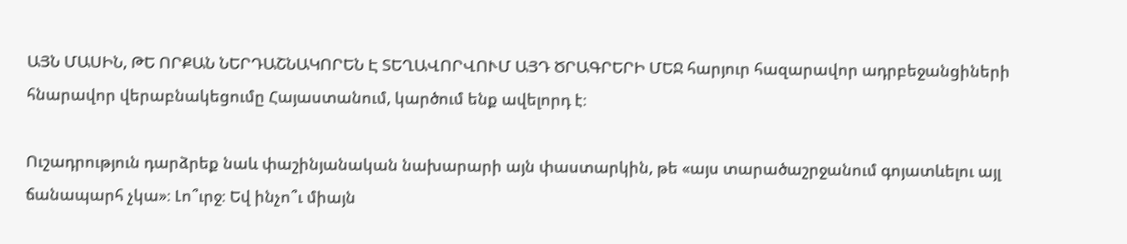ԱՅՆ ՄԱՍԻՆ, ԹԵ ՈՐՔԱՆ ՆԵՐԴԱՇՆԱԿՈՐԵՆ Է ՏԵՂԱՎՈՐՎՈՒՄ ԱՅԴ ԾՐԱԳՐԵՐԻ ՄԵՋ հարյուր հազարավոր ադրբեջանցիների հնարավոր վերաբնակեցումը Հայաստանում, կարծում ենք ավելորդ է։

Ուշադրություն դարձրեք նաև փաշինյանական նախարարի այն փաստարկին, թե «այս տարածաշրջանում գոյատևելու այլ ճանապարհ չկա»։ Լո՞ւրջ։ Եվ ինչո՞ւ միայն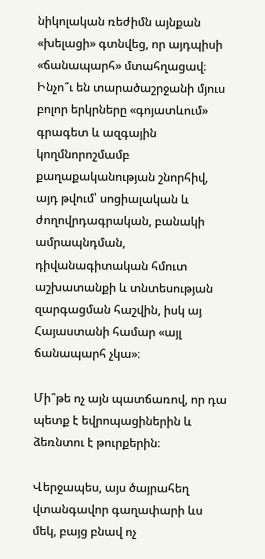նիկոլական ռեժիմն այնքան «խելացի» գտնվեց, որ այդպիսի «ճանապարհ» մտահղացավ։ Ինչո՞ւ են տարածաշրջանի մյուս բոլոր երկրները «գոյատևում» գրագետ և ազգային կողմնորոշմամբ քաղաքականության շնորհիվ, այդ թվում՝ սոցիալական և ժողովրդագրական, բանակի ամրապնդման, դիվանագիտական հմուտ աշխատանքի և տնտեսության զարգացման հաշվին, իսկ այ Հայաստանի համար «այլ ճանապարհ չկա»։

Մի՞թե ոչ այն պատճառով, որ դա պետք է եվրոպացիներին և ձեռնտու է թուրքերին։

Վերջապես, այս ծայրահեղ վտանգավոր գաղափարի ևս մեկ, բայց բնավ ոչ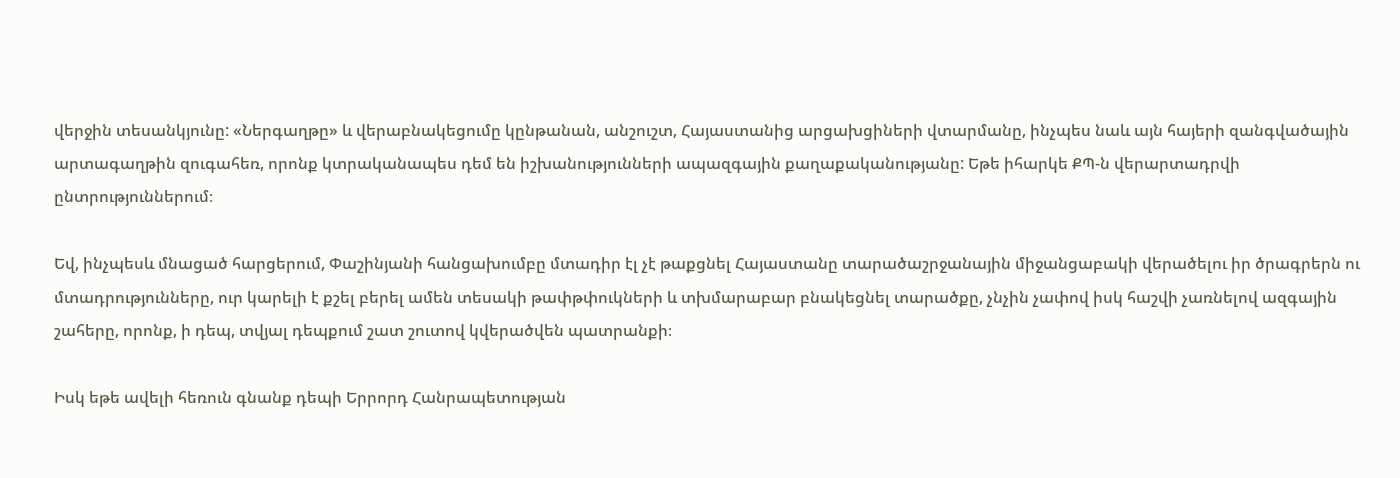վերջին տեսանկյունը: «Ներգաղթը» և վերաբնակեցումը կընթանան, անշուշտ, Հայաստանից արցախցիների վտարմանը, ինչպես նաև այն հայերի զանգվածային արտագաղթին զուգահեռ, որոնք կտրականապես դեմ են իշխանությունների ապազգային քաղաքականությանը: Եթե իհարկե ՔՊ-ն վերարտադրվի ընտրություններում։

Եվ, ինչպեսև մնացած հարցերում, Փաշինյանի հանցախումբը մտադիր էլ չէ թաքցնել Հայաստանը տարածաշրջանային միջանցաբակի վերածելու իր ծրագրերն ու մտադրությունները, ուր կարելի է քշել բերել ամեն տեսակի թափթփուկների և տխմարաբար բնակեցնել տարածքը, չնչին չափով իսկ հաշվի չառնելով ազգային շահերը, որոնք, ի դեպ, տվյալ դեպքում շատ շուտով կվերածվեն պատրանքի։

Իսկ եթե ավելի հեռուն գնանք դեպի Երրորդ Հանրապետության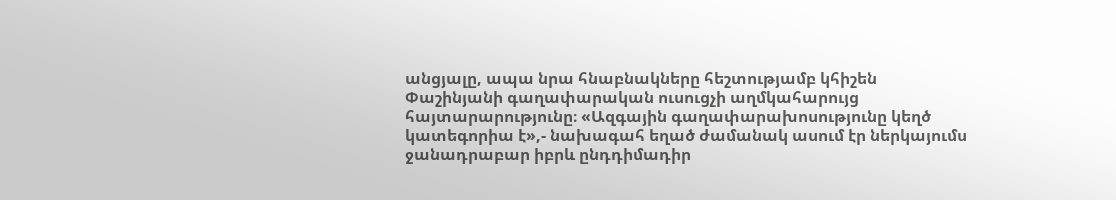անցյալը, ապա նրա հնաբնակները հեշտությամբ կհիշեն Փաշինյանի գաղափարական ուսուցչի աղմկահարույց հայտարարությունը։ «Ազգային գաղափարախոսությունը կեղծ կատեգորիա է»,- նախագահ եղած ժամանակ ասում էր ներկայումս ջանադրաբար իբրև ընդդիմադիր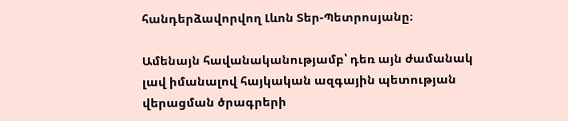հանդերձավորվող Լևոն Տեր-Պետրոսյանը։

Ամենայն հավանականությամբ՝ դեռ այն ժամանակ լավ իմանալով հայկական ազգային պետության վերացման ծրագրերի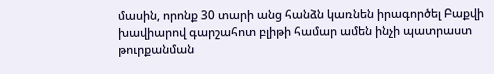մասին, որոնք 30 տարի անց հանձն կառնեն իրագործել Բաքվի խավիարով գարշահոտ բլիթի համար ամեն ինչի պատրաստ թուրքանման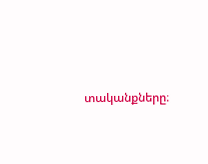տականքները։